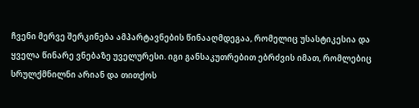ჩვენი მერვე შერკინება ამპარტავნების წინააღმდეგაა, რომელიც უსასტიკესია და ყველა წინარე ვნებაზე უველურესი. იგი განსაკუთრებით ებრძვის იმათ, რომლებიც სრულქმნილნი არიან და თითქოს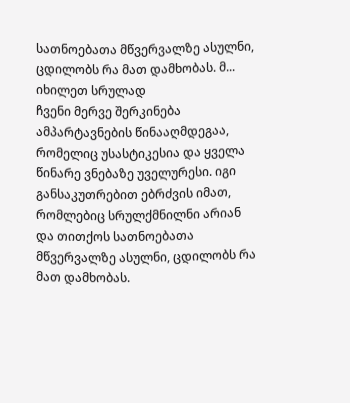სათნოებათა მწვერვალზე ასულნი, ცდილობს რა მათ დამხობას. მ...
იხილეთ სრულად
ჩვენი მერვე შერკინება ამპარტავნების წინააღმდეგაა, რომელიც უსასტიკესია და ყველა წინარე ვნებაზე უველურესი. იგი განსაკუთრებით ებრძვის იმათ, რომლებიც სრულქმნილნი არიან და თითქოს სათნოებათა მწვერვალზე ასულნი, ცდილობს რა მათ დამხობას.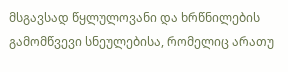მსგავსად წყლულოვანი და ხრწნილების გამომწვევი სნეულებისა, რომელიც არათუ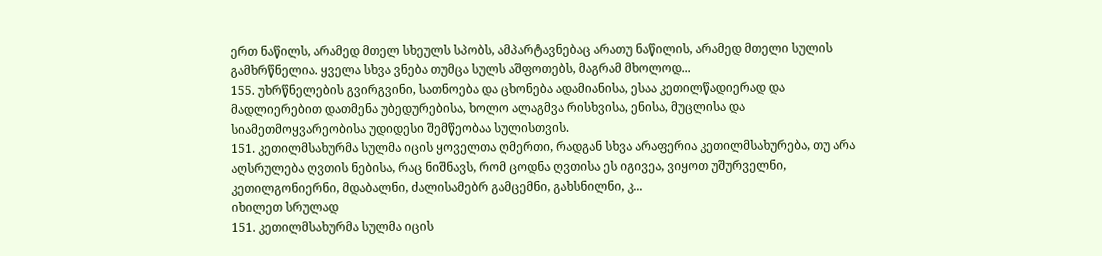ერთ ნაწილს, არამედ მთელ სხეულს სპობს, ამპარტავნებაც არათუ ნაწილის, არამედ მთელი სულის გამხრწნელია. ყველა სხვა ვნება თუმცა სულს აშფოთებს, მაგრამ მხოლოდ...
155. უხრწნელების გვირგვინი, სათნოება და ცხონება ადამიანისა, ესაა კეთილწადიერად და მადლიერებით დათმენა უბედურებისა, ხოლო ალაგმვა რისხვისა, ენისა, მუცლისა და სიამეთმოყვარეობისა უდიდესი შემწეობაა სულისთვის.
151. კეთილმსახურმა სულმა იცის ყოველთა ღმერთი, რადგან სხვა არაფერია კეთილმსახურება, თუ არა აღსრულება ღვთის ნებისა, რაც ნიშნავს, რომ ცოდნა ღვთისა ეს იგივეა, ვიყოთ უშურველნი, კეთილგონიერნი, მდაბალნი, ძალისამებრ გამცემნი, გახსნილნი, კ...
იხილეთ სრულად
151. კეთილმსახურმა სულმა იცის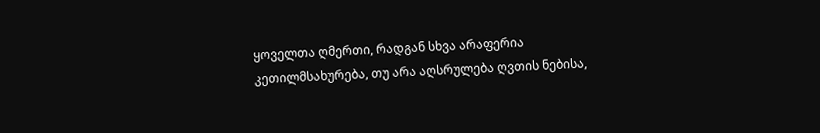ყოველთა ღმერთი, რადგან სხვა არაფერია კეთილმსახურება, თუ არა აღსრულება ღვთის ნებისა,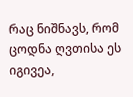რაც ნიშნავს, რომ ცოდნა ღვთისა ეს იგივეა,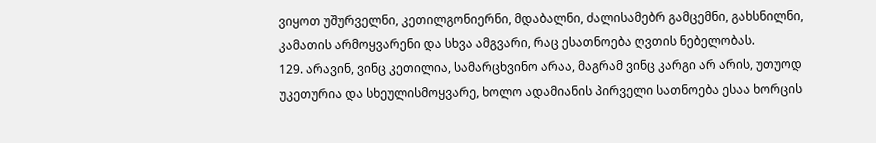ვიყოთ უშურველნი, კეთილგონიერნი, მდაბალნი, ძალისამებრ გამცემნი, გახსნილნი, კამათის არმოყვარენი და სხვა ამგვარი, რაც ესათნოება ღვთის ნებელობას.
129. არავინ, ვინც კეთილია, სამარცხვინო არაა, მაგრამ ვინც კარგი არ არის, უთუოდ უკეთურია და სხეულისმოყვარე, ხოლო ადამიანის პირველი სათნოება ესაა ხორცის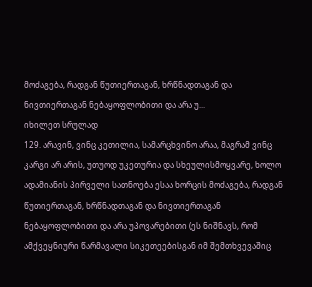მოძაგება, რადგან წუთიერთაგან, ხრწნადთაგან და ნივთიერთაგან ნებაყოფლობითი და არა უ...
იხილეთ სრულად
129. არავინ, ვინც კეთილია, სამარცხვინო არაა, მაგრამ ვინც კარგი არ არის, უთუოდ უკეთურია და სხეულისმოყვარე, ხოლო ადამიანის პირველი სათნოება ესაა ხორცის მოძაგება, რადგან წუთიერთაგან, ხრწნადთაგან და ნივთიერთაგან ნებაყოფლობითი და არა უპოვარებითი (ეს ნიშნავს, რომ ამქვეყნიური წარმავალი სიკეთეებისგან იმ შემთხვევაშიც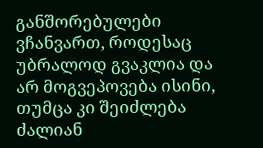განშორებულები ვჩანვართ, როდესაც უბრალოდ გვაკლია და არ მოგვეპოვება ისინი, თუმცა კი შეიძლება ძალიან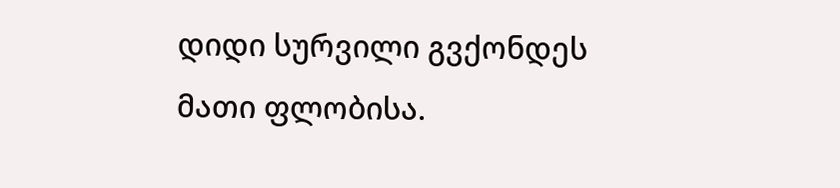დიდი სურვილი გვქონდეს მათი ფლობისა.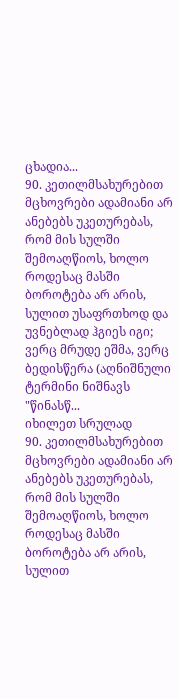ცხადია...
90. კეთილმსახურებით მცხოვრები ადამიანი არ ანებებს უკეთურებას, რომ მის სულში შემოაღწიოს, ხოლო როდესაც მასში ბოროტება არ არის, სულით უსაფრთხოდ და უვნებლად ჰგიეს იგი; ვერც მრუდე ეშმა, ვერც ბედისწერა (აღნიშნული ტერმინი ნიშნავს "წინასწ...
იხილეთ სრულად
90. კეთილმსახურებით მცხოვრები ადამიანი არ ანებებს უკეთურებას, რომ მის სულში შემოაღწიოს, ხოლო როდესაც მასში ბოროტება არ არის, სულით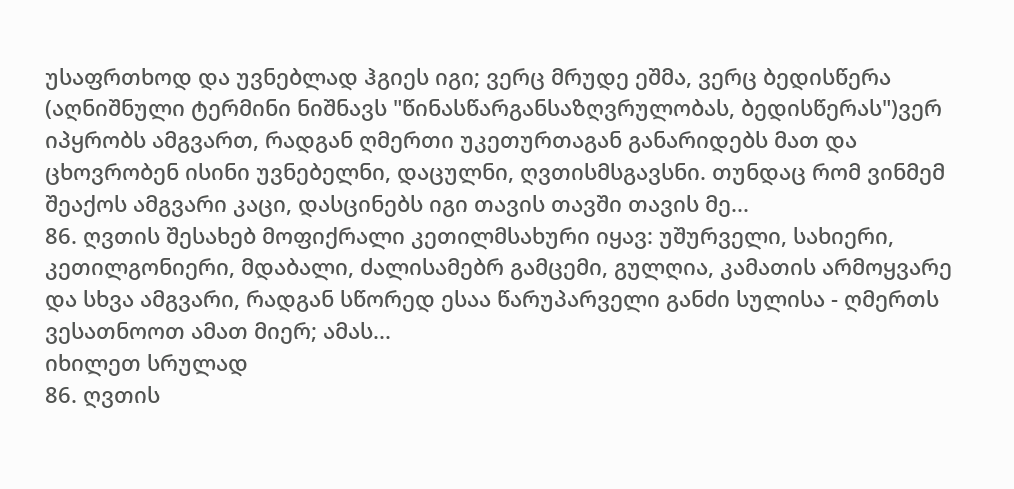უსაფრთხოდ და უვნებლად ჰგიეს იგი; ვერც მრუდე ეშმა, ვერც ბედისწერა (აღნიშნული ტერმინი ნიშნავს "წინასწარგანსაზღვრულობას, ბედისწერას")ვერ იპყრობს ამგვართ, რადგან ღმერთი უკეთურთაგან განარიდებს მათ და ცხოვრობენ ისინი უვნებელნი, დაცულნი, ღვთისმსგავსნი. თუნდაც რომ ვინმემ შეაქოს ამგვარი კაცი, დასცინებს იგი თავის თავში თავის მე...
86. ღვთის შესახებ მოფიქრალი კეთილმსახური იყავ: უშურველი, სახიერი, კეთილგონიერი, მდაბალი, ძალისამებრ გამცემი, გულღია, კამათის არმოყვარე და სხვა ამგვარი, რადგან სწორედ ესაა წარუპარველი განძი სულისა - ღმერთს ვესათნოოთ ამათ მიერ; ამას...
იხილეთ სრულად
86. ღვთის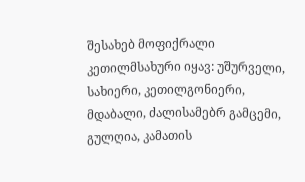შესახებ მოფიქრალი კეთილმსახური იყავ: უშურველი, სახიერი, კეთილგონიერი, მდაბალი, ძალისამებრ გამცემი, გულღია, კამათის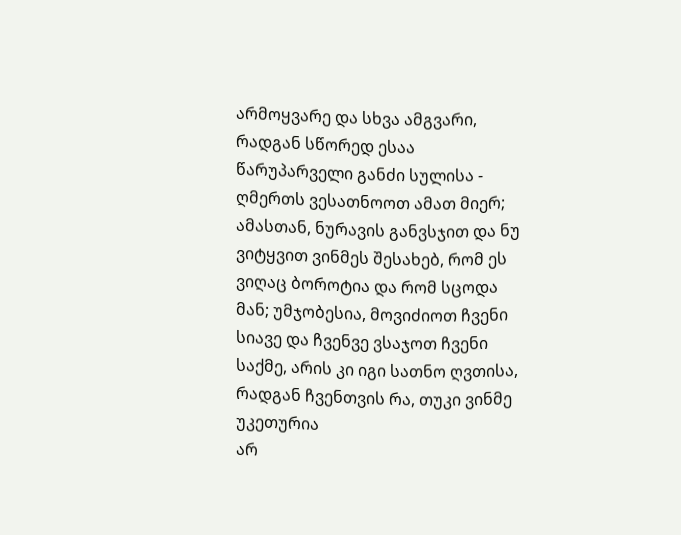არმოყვარე და სხვა ამგვარი, რადგან სწორედ ესაა წარუპარველი განძი სულისა - ღმერთს ვესათნოოთ ამათ მიერ; ამასთან, ნურავის განვსჯით და ნუ ვიტყვით ვინმეს შესახებ, რომ ეს ვიღაც ბოროტია და რომ სცოდა მან; უმჯობესია, მოვიძიოთ ჩვენი სიავე და ჩვენვე ვსაჯოთ ჩვენი საქმე, არის კი იგი სათნო ღვთისა, რადგან ჩვენთვის რა, თუკი ვინმე უკეთურია
არ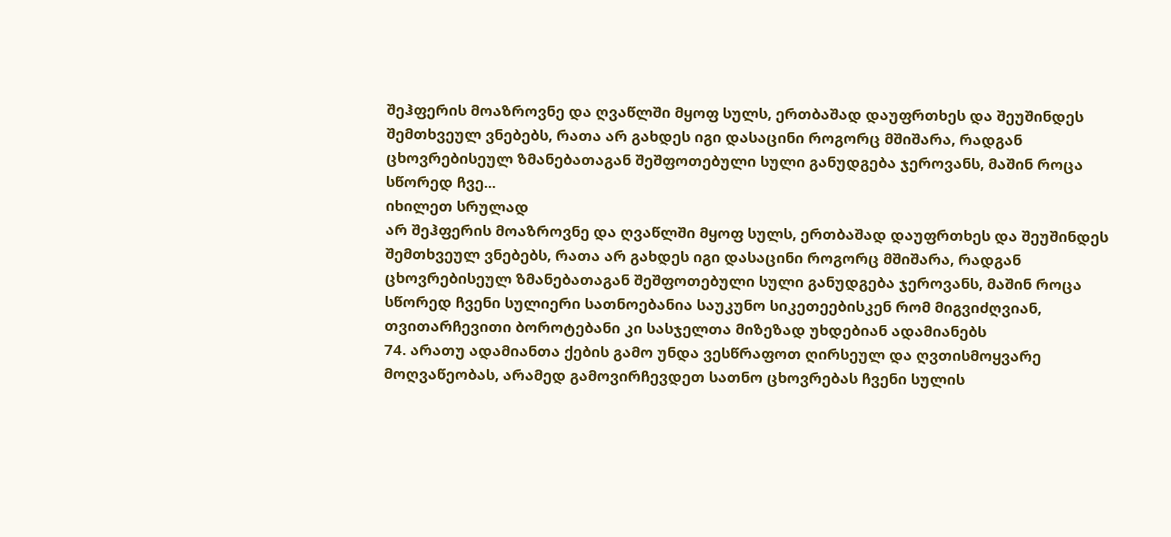შეჰფერის მოაზროვნე და ღვაწლში მყოფ სულს, ერთბაშად დაუფრთხეს და შეუშინდეს შემთხვეულ ვნებებს, რათა არ გახდეს იგი დასაცინი როგორც მშიშარა, რადგან ცხოვრებისეულ ზმანებათაგან შეშფოთებული სული განუდგება ჯეროვანს, მაშინ როცა სწორედ ჩვე...
იხილეთ სრულად
არ შეჰფერის მოაზროვნე და ღვაწლში მყოფ სულს, ერთბაშად დაუფრთხეს და შეუშინდეს შემთხვეულ ვნებებს, რათა არ გახდეს იგი დასაცინი როგორც მშიშარა, რადგან ცხოვრებისეულ ზმანებათაგან შეშფოთებული სული განუდგება ჯეროვანს, მაშინ როცა სწორედ ჩვენი სულიერი სათნოებანია საუკუნო სიკეთეებისკენ რომ მიგვიძღვიან, თვითარჩევითი ბოროტებანი კი სასჯელთა მიზეზად უხდებიან ადამიანებს
74. არათუ ადამიანთა ქების გამო უნდა ვესწრაფოთ ღირსეულ და ღვთისმოყვარე მოღვაწეობას, არამედ გამოვირჩევდეთ სათნო ცხოვრებას ჩვენი სულის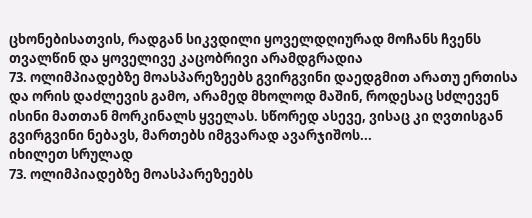ცხონებისათვის, რადგან სიკვდილი ყოველდღიურად მოჩანს ჩვენს თვალწინ და ყოველივე კაცობრივი არამდგრადია
73. ოლიმპიადებზე მოასპარეზეებს გვირგვინი დაედგმით არათუ ერთისა და ორის დაძლევის გამო, არამედ მხოლოდ მაშინ, როდესაც სძლევენ ისინი მათთან მორკინალს ყველას. სწორედ ასევე, ვისაც კი ღვთისგან გვირგვინი ნებავს, მართებს იმგვარად ავარჯიშოს...
იხილეთ სრულად
73. ოლიმპიადებზე მოასპარეზეებს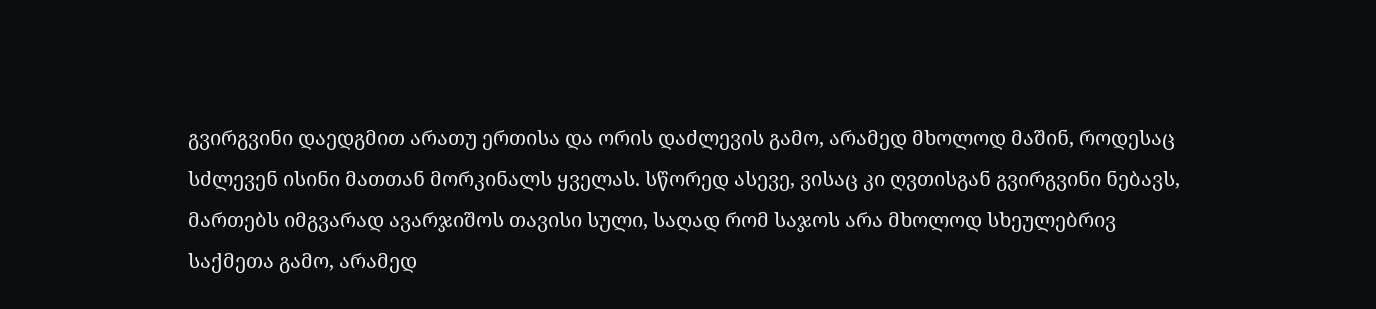გვირგვინი დაედგმით არათუ ერთისა და ორის დაძლევის გამო, არამედ მხოლოდ მაშინ, როდესაც სძლევენ ისინი მათთან მორკინალს ყველას. სწორედ ასევე, ვისაც კი ღვთისგან გვირგვინი ნებავს, მართებს იმგვარად ავარჯიშოს თავისი სული, საღად რომ საჯოს არა მხოლოდ სხეულებრივ საქმეთა გამო, არამედ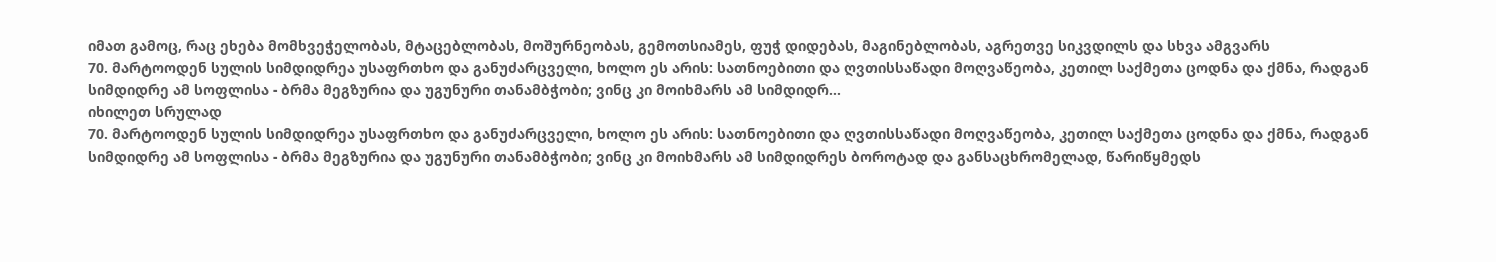იმათ გამოც, რაც ეხება მომხვეჭელობას, მტაცებლობას, მოშურნეობას, გემოთსიამეს, ფუჭ დიდებას, მაგინებლობას, აგრეთვე სიკვდილს და სხვა ამგვარს
70. მარტოოდენ სულის სიმდიდრეა უსაფრთხო და განუძარცველი, ხოლო ეს არის: სათნოებითი და ღვთისსაწადი მოღვაწეობა, კეთილ საქმეთა ცოდნა და ქმნა, რადგან სიმდიდრე ამ სოფლისა - ბრმა მეგზურია და უგუნური თანამბჭობი; ვინც კი მოიხმარს ამ სიმდიდრ...
იხილეთ სრულად
70. მარტოოდენ სულის სიმდიდრეა უსაფრთხო და განუძარცველი, ხოლო ეს არის: სათნოებითი და ღვთისსაწადი მოღვაწეობა, კეთილ საქმეთა ცოდნა და ქმნა, რადგან სიმდიდრე ამ სოფლისა - ბრმა მეგზურია და უგუნური თანამბჭობი; ვინც კი მოიხმარს ამ სიმდიდრეს ბოროტად და განსაცხრომელად, წარიწყმედს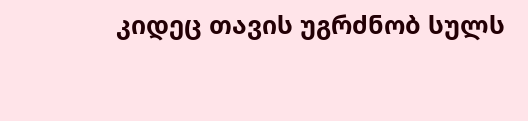კიდეც თავის უგრძნობ სულს